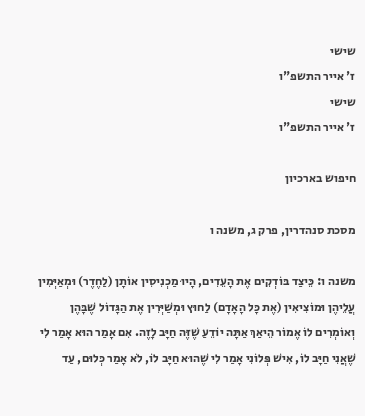שישי
ז' אייר התשפ"ו
שישי
ז' אייר התשפ"ו

חיפוש בארכיון

מסכת סנהדרין, פרק ג, משנה ו

משנה ו: כֵּיצַד בּוֹדְקִים אֶת הָעֵדִים, הָיוּ מַכְנִיסִין אוֹתָן (לַחֶדֶר) וּמְאַיְּמִין עֲלֵיהֶן וּמוֹצִיאִין (אֶת כָּל הָאָדָם) לַחוּץ וּמְשַׁיְּרִין אֶת הַגָּדוֹל שֶׁבָּהֶן וְאוֹמְרִים לוֹ אֶמוֹר הֵיאַךְ אַתָּה יוֹדֵעַ שֶׁזֶּה חַיָּב לָזֶה. אִם אָמַר הוּא אָמַר לִי שֶׁאֲנִי חַיָּב לוֹ, אִישׁ פְּלוֹנִי אָמַר לִי שֶׁהוּא חַיָּב לוֹ, לֹא אָמַר כְּלוּם, עַד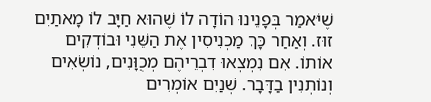שֶׁיֹּאמַר בְּפָנֵינוּ הוֹדָה לוֹ שֶׁהוּא חַיָּב לוֹ מָאתַיִם זוּז. וְאַחַר כָּךְ מַכְנִיסִין אֶת הַשֵּׁנִי וּבוֹדְקִים אוֹתוֹ. אִם נִמְצְאוּ דִבְרֵיהֶם מְכֻוָּנִים, נוֹשְׂאִים וְנוֹתְנִין בַדָּבָר. שְׁנַיִם אוֹמְרִים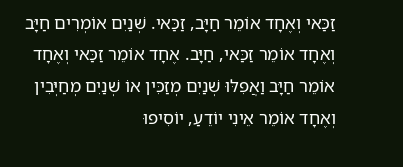זַכַּאי וְאֶחָד אוֹמֵר חַיָּב, זַכַּאי. שְׁנַיִם אוֹמְרִים חַיָּב וְאֶחָד אוֹמֵר זַכַּאי, חַיָּב. אֶחָד אוֹמֵר זַכַּאי וְאֶחָד אוֹמֵר חַיָּב וַאֲפִלּוּ שְׁנַיִם מְזַכִּין אוֹ שְׁנַיִם מְחַיְּבִין וְאֶחָד אוֹמֵר אֵינִי יוֹדֵעַ, יוֹסִיפוּ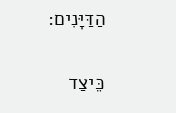הַדַּיָּנִים:

כֵּיצַד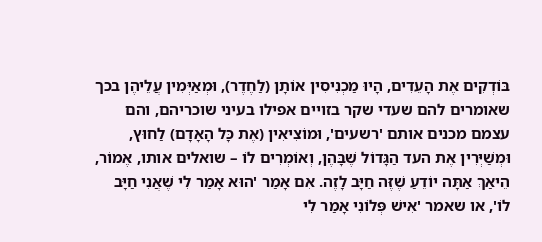בּוֹדְקִים אֶת הָעֵדִים, הָיוּ מַכְנִיסִין אוֹתָן (לַחֶדֶר), וּמְאַיְּמִין עֲלֵיהֶן בכך שאומרים להם שעדי שקר בזויים אפילו בעיני שוכריהם, והם עצמם מכנים אותם 'רשעים', וּמוֹצִיאִין (אֶת כָּל הָאָדָם) לַחוּץ, וּמְשַׁיְּרִין אֶת העד הַגָּדוֹל שֶׁבָּהֶן, וְאוֹמְרִים לוֹ – שואלים אותו, אֶמוֹר, הֵיאַךְ אַתָּה יוֹדֵעַ שֶׁזֶּה חַיָּב לָזֶה. אִם אָמַר 'הוּא אָמַר לִי שֶׁאֲנִי חַיָּב לוֹ', או שאמר 'אִישׁ פְּלוֹנִי אָמַר לִי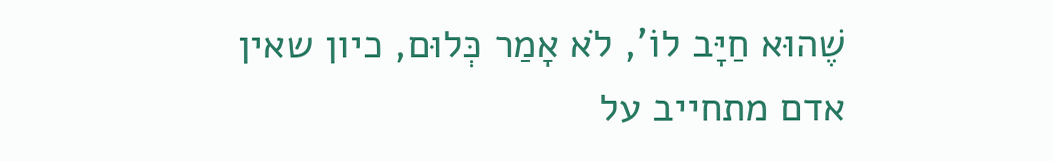שֶׁהוּא חַיָּב לוֹ', לֹא אָמַר כְּלוּם, כיון שאין אדם מתחייב על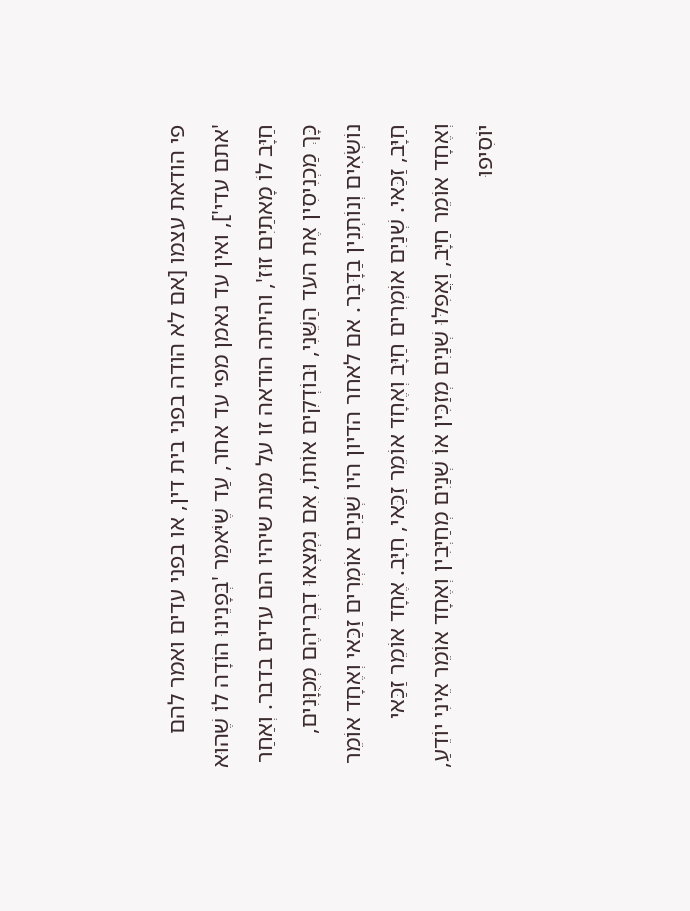פי הודאת עצמו [אם לא הודה בפני בית דין, או בפני עדים ואמר להם 'אתם עדי'], ואין עד נאמן מפי עד אחר, עַד שֶׁיֹּאמַר 'בְּפָנֵינוּ הוֹדָה לוֹ שֶׁהוּא חַיָּב לוֹ מָאתַיִם זוּז', והיתה הודאה זו על מנת שיהיו הם עדים בדבר. וְאַחַר כָּךְ מַכְנִיסִין אֶת העד הַשֵּׁנִי, וּבוֹדְקִים אוֹתוֹ, אִם נִמְצְאוּ דִבְרֵיהֶם מְכֻוָּנִים, נוֹשְׂאִים וְנוֹתְנִין בַדָּבָר. אם לאחר הדיון היו שְׁנַיִם אוֹמְרִים זַכַּאי וְאֶחָד אוֹמֵר חַיָּב, זַכַּאי. שְׁנַיִם אוֹמְרִים חַיָּב וְאֶחָד אוֹמֵר זַכַּאי, חַיָּב. אֶחָד אוֹמֵר זַכַּאי וְאֶחָד אוֹמֵר חַיָּב, וַאֲפִלּוּ שְׁנַיִם מְזַכִּין אוֹ שְׁנַיִם מְחַיְּבִין וְאֶחָד אוֹמֵר אֵינִי יוֹדֵעַ, יוֹסִיפוּ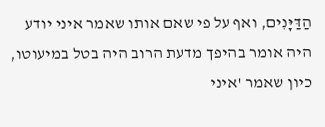הַדַּיָּנִים, ואף על פי שאם אותו שאמר איני יודע היה אומר בהיפך מדעת הרוב היה בטל במיעוטו, כיון שאמר 'איני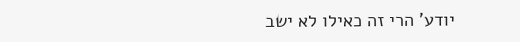יודע' הרי זה כאילו לא ישב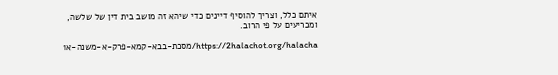איתם כלל, וצריך להוסיף דיינים כדי שיהא זה מושב בית דין של שלשה, ומכריעים על פי הרוב.

https://2halachot.org/halacha/מסכת-בבא-קמא-פרק-א-משנה-א1